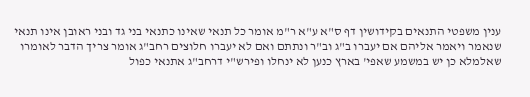ענין משפטי התנאים בקידושין דף ס"א ע"א ר"מ אומר כל תנאי שאינו כתנאי בני גד ובני ראובן אינו תנאי שנאמר ויאמר אליהם אם יעברו ב"ג וב"ר ונתתם ואם לא יעברו חלוצים רחב"ג אומר צריך הדבר לאומרו שאלמלא כן יש במשמע שאפי' בארץ כנען לא ינחלו ופירש"י דרחב"ג אתנאי כפול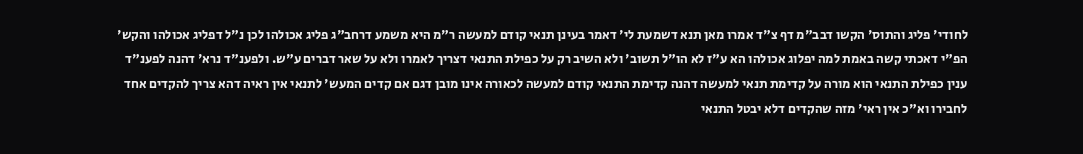לחודי' פליג והתוס' הקשו דבב"מ דף צ"ד אמרו מאן תנא דשמעת לי' דאמר בעינן תנאי קודם למעשה ר"מ היא משמע דרחב"ג פליג אכולהו לכן נ"ל דפליג אכולהו והקש' הפ"י דאכתי קשה באמת למה יפלוג אכולהו הא ע"ז לא הו"ל תשוב' ולא השיב רק על כפילת התנאי דצריך לאמרו ולא על שאר דברים ע"ש. ולפענ"ד נרא' דהנה לפענ"ד ענין כפילת התנאי הוא מורה על קדימת תנאי למעשה דהנה קדימת התנאי קודם למעשה לכאורה אינו מובן דגם אם קדים המעש' לתנאי אין ראיה דהא צריך להקדים אחד לחבירו וא"כ אין ראי' מזה שהקדים דלא יבטל התנאי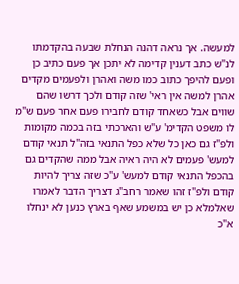למעשה. אך נראה דהנה הנחלת שבעה בהקדמתו לנ"ש כתב דענין קדימה לא יתכן אך פעם כתיב כן ופעם להיפך כתוב כמו משה ואהרן ולפעמים מקדים אהרן למשה אין ראי' שזה קודם ולכך דרשו שהם שווים אבל כשאחד קודם לחבירו פעם אחר פעם ש"מ לו משפט הקדימ' ע"ש והארכתי בזה בכמה מקומות ולפ"ז גם כאן כל שלא כפל התנאי בזה"ל תנאי קודם למעש' פעמים לא היה ראיה אבל ממה שהקדים גם בהכפל התנאי קודם למעש' ע"כ שזה צריך להיות קודם ולפ"ז זהו שאמר רחב"ג דצריך הדבר לאמרו שאלמלא כן יש במשמע שאף בארץ כנען לא ינחלו א"כ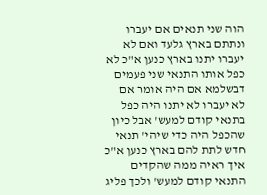הוה שני תנאים אם יעברו ונתתם בארץ גלעד ואם לא יעברו יתנו בארץ כנען א"כ לא כפל אותו התנאי שני פעמים דבשלמא אם היה אומר אם לא יעברו לא יתנו היה כפל בתנאי קודם למעש' אבל כיון שהכפל היה כדי שיהי' תנאי חדש לתת להם בארץ כנען א"כ איך ראיה ממה שהקדים התנאי קודם למעש' ולכך פליג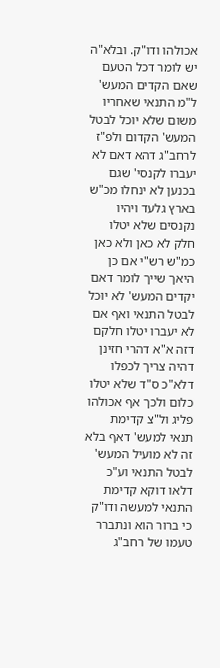אכולהו ודו"ק. ובלא"ה יש לומר דכל הטעם שאם הקדים המעש' ל"מ התנאי שאחריו משום שלא יוכל לבטל המעש' הקדום ולפ"ז לרחב"ג דהא דאם לא יעברו לקנסי' שגם בכנען לא ינחלו מכ"ש בארץ גלעד ויהיו נקנסים שלא יטלו חלק לא כאן ולא כאן כמ"ש רש"י אם כן היאך שייך לומר דאם יקדים המעש' לא יוכל לבטל התנאי ואף אם לא יעברו יטלו חלקם דזה א"א דהרי חזינן דהיה צריך לכפלו דלא"כ ס"ד שלא יטלו כלום ולכך אף אכולהו פליג ול"צ קדימת תנאי למעש' דאף בלא זה לא מועיל המעש' לבטל התנאי וע"כ דלאו דוקא קדימת התנאי למעשה ודו"ק כי ברור הוא ונתברר טעמו של רחב"ג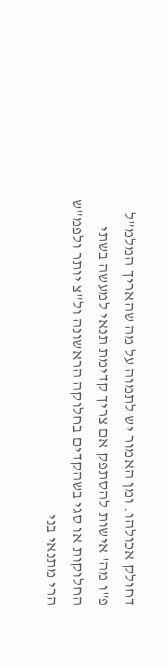דחולק אכולהו. ומן האמור יש לתמוה על מה שהאריך המלמ"ל פ"ו מה' אישות להסתפק אם צריך קדימת תנאי למעשה בשתי החלוקות או סגי בשהקדים בחלוקה הראשונה ול"צ יותר ולפמ"ש הרי מתנאי בני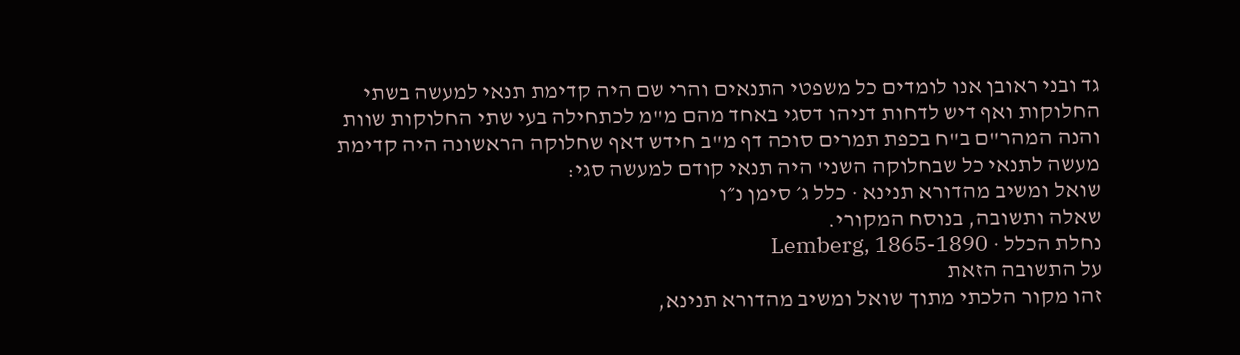גד ובני ראובן אנו לומדים כל משפטי התנאים והרי שם היה קדימת תנאי למעשה בשתי החלוקות ואף דיש לדחות דניהו דסגי באחד מהם מ"מ לכתחילה בעי שתי החלוקות שוות והנה המהר"ם ב"ח בכפת תמרים סוכה דף מ"ב חידש דאף שחלוקה הראשונה היה קדימת מעשה לתנאי כל שבחלוקה השני' היה תנאי קודם למעשה סגי:
שואל ומשיב מהדורא תנינא · כלל ג׳ סימן נ״ו
שאלה ותשובה, בנוסח המקורי.
נחלת הכלל · Lemberg, 1865-1890
על התשובה הזאת
זהו מקור הלכתי מתוך שואל ומשיב מהדורא תנינא,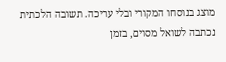מוצג בנוסחו המקורי ובלי עריכה. תשובה הלכתית נכתבה לשואל מסוים, בזמן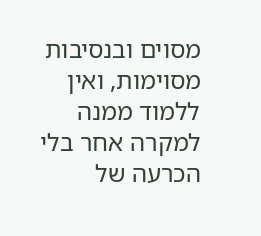מסוים ובנסיבות מסוימות, ואין ללמוד ממנה למקרה אחר בלי הכרעה של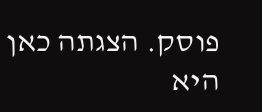פוסק. הצגתה כאן היא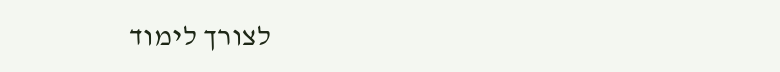לצורך לימוד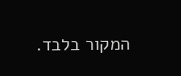המקור בלבד.